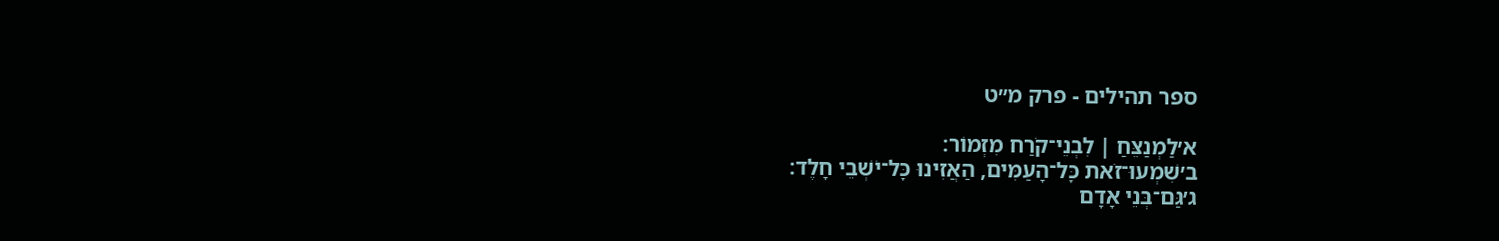ספר תהילים - פרק מ״ט

א׳לַמְנַצֵּחַ ׀ לִבְנֵי־קֹרַח מִזְמוֹר׃
ב׳שִׁמְעוּ־זֹאת כׇּל־הָעַמִּים, הַאֲזִינוּ כׇּל־יֹשְׁבֵי חָלֶד׃
ג׳גַּם־בְּנֵי אָדָם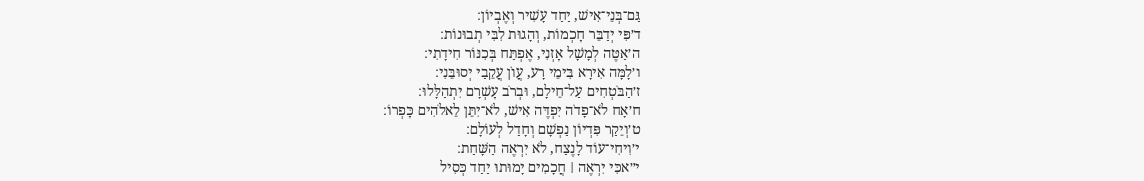גַּם־בְּנֵי־אִישׁ, יַחַד עָשִׁיר וְאֶבְיוֹן׃
ד׳פִּי יְדַבֵּר חׇכְמוֹת, וְהָגוּת לִבִּי תְבוּנוֹת׃
ה׳אַטֶּה לְמָשָׁל אׇזְנִי, אֶפְתַּח בְּכִנּוֹר חִידָתִי׃
ו׳לָמָּה אִירָא בִּימֵי רָע, עֲוֺן עֲקֵבַי יְסוּבֵּנִי׃
ז׳הַבֹּטְחִים עַל־חֵילָם, וּבְרֹב עׇשְׁרָם יִתְהַלָּלוּ׃
ח׳אָח לֹא־פָדֹה יִפְדֶּה אִישׁ, לֹא־יִתֵּן לֵאלֹהִים כׇּפְרוֹ׃
ט׳וְיֵקַר פִּדְיוֹן נַפְשָׁם וְחָדַל לְעוֹלָם׃
י׳וִיחִי־עוֹד לָנֶצַח, לֹא יִרְאֶה הַשָּׁחַת׃
י״אכִּי יִרְאֶה ׀ חֲכָמִים יָמוּתוּ יַחַד כְּסִיל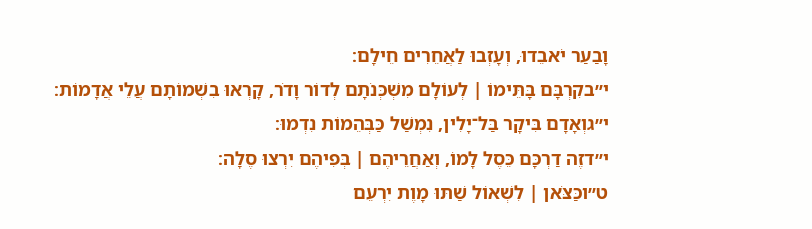וָבַעַר יֹאבֵדוּ, וְעָזְבוּ לַאֲחֵרִים חֵילָם׃
י״בקִרְבָּם בָּתֵּימוֹ ׀ לְעוֹלָם מִשְׁכְּנֹתָם לְדוֹר וָדֹר, קָרְאוּ בִשְׁמוֹתָם עֲלֵי אֲדָמוֹת׃
י״גוְאָדָם בִּיקָר בַּל־יָלִין, נִמְשַׁל כַּבְּהֵמוֹת נִדְמוּ׃
י״דזֶה דַרְכָּם כֵּסֶל לָמוֹ, וְאַחֲרֵיהֶם ׀ בְּפִיהֶם יִרְצוּ סֶלָה׃
ט״וכַּצֹּאן ׀ לִשְׁאוֹל שַׁתּוּ מָוֶת יִרְעֵם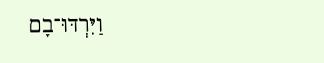וַיִּרְדּוּ־בָם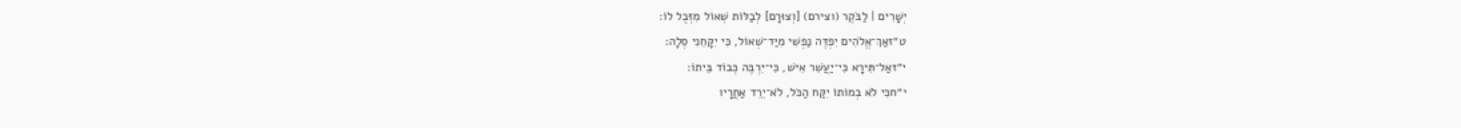יְשָׁרִים ׀ לַבֹּקֶר (וצירם) [וְצוּרָם] לְבַלּוֹת שְׁאוֹל מִזְּבֻל לוֹ׃
ט״זאַךְ־אֱלֹהִים יִפְדֶּה נַפְשִׁי מִיַּד־שְׁאוֹל, כִּי יִקָּחֵנִי סֶלָה׃
י״זאַל־תִּירָא כִּי־יַעֲשִׁר אִישׁ, כִּי־יִרְבֶּה כְּבוֹד בֵּיתוֹ׃
י״חכִּי לֹא בְמוֹתוֹ יִקַּח הַכֹּל, לֹא־יֵרֵד אַחֲרָיו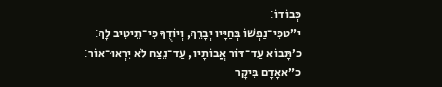כְּבוֹדוֹ׃
י״טכִּי־נַפְשׁוֹ בְּחַיָּיו יְבָרֵךְ, וְיוֹדֻךָ כִּי־תֵיטִיב לָךְ׃
כ׳תָּבוֹא עַד־דּוֹר אֲבוֹתָיו, עַד־נֵצַח לֹא יִרְאוּ־אוֹר׃
כ״אאָדָם בִּיקָר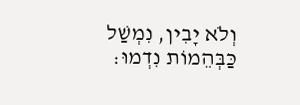וְלֹא יָבִין, נִמְשַׁל כַּבְּהֵמוֹת נִדְמוּ׃